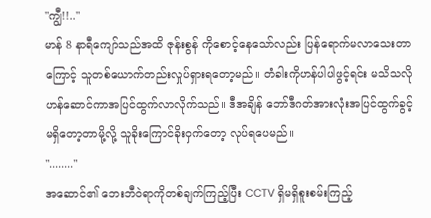"ကျွီ!!.."
မာန် 8 နာရီကျော်သည်အထိ ဇုန်းစွန် ကိုစောင့်နေသော်လည်း ပြန်ရောက်မလာသေးတာကြောင့် သူတစ်ယောက်တည်းလှုပ်ရှားရတော့မည်။ တံခါးကိုဟန်ပါပါဖွင့်ရင်း မသိသလိုဟန်ဆောင်ကာအပြင်ထွက်လာလိုက်သည်။ ဒီအချိန် ဘော်ဒီဂတ်အားလုံးအပြင်ထွက်ခွင့်မရှိတော့တာမို့လို့ သူခိုးကြောင်ခိုးဝှက်တော့ လုပ်ရပေမည်။
"........"
အဆောင်၏ ဘေးဘီဝဲရာကိုတစ်ချက်ကြည့်ပြီး CCTV ရှိမရှိစူးစမ်းကြည့်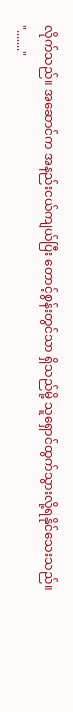လိုက်သည်။ အဆောင်က အနည်းငယ်ကျယ်ပြီး တောင့်စွန်းတွင်သာ ရှိသည်မို့ သူရှောင်ထွက်သွားလို့ရနိုင်သေးသည်။
"......."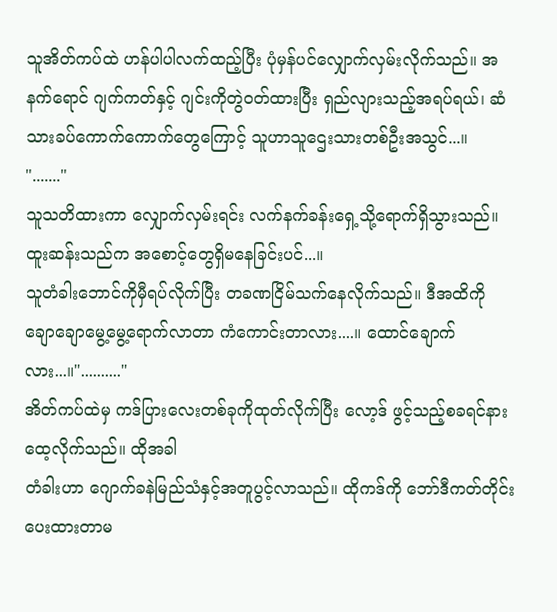သူအိတ်ကပ်ထဲ ဟန်ပါပါလက်ထည့်ပြီး ပုံမှန်ပင်လျှောက်လှမ်းလိုက်သည်။ အနက်ရောင် ဂျက်ကတ်နှင့် ဂျင်းကိုတွဲဝတ်ထားပြီး ရှည်လျားသည့်အရပ်ရယ်၊ ဆံသားခပ်ကောက်ကောက်တွေကြောင့် သူဟာသူဌေးသားတစ်ဦးအသွင်...။
"......."
သူသတိထားကာ လျှောက်လှမ်းရင်း လက်နက်ခန်းရှေ့သို့ရောက်ရှိသွားသည်။ ထူးဆန်းသည်က အစောင့်တွေရှိမနေခြင်းပင်...။
သူတံခါးဘောင်ကိုမှီရပ်လိုက်ပြီး တခဏငြိမ်သက်နေလိုက်သည်။ ဒီအထိကို ချောချောမွေ့မွေ့ရောက်လာတာ ကံကောင်းတာလား....။ ထောင်ချောက်လား...။".........."
အိတ်ကပ်ထဲမှ ကဒ်ပြားလေးတစ်ခုကိုထုတ်လိုက်ပြီး လော့ဒ် ဖွင့်သည့်စခရင်နားထေ့လိုက်သည်။ ထိုအခါ
တံခါးဟာ ဂျောက်ခနဲမြည်သံနှင့်အတူပွင့်လာသည်။ ထိုကဒ်ကို ဘော်ဒီကတ်တိုင်းပေးထားတာမ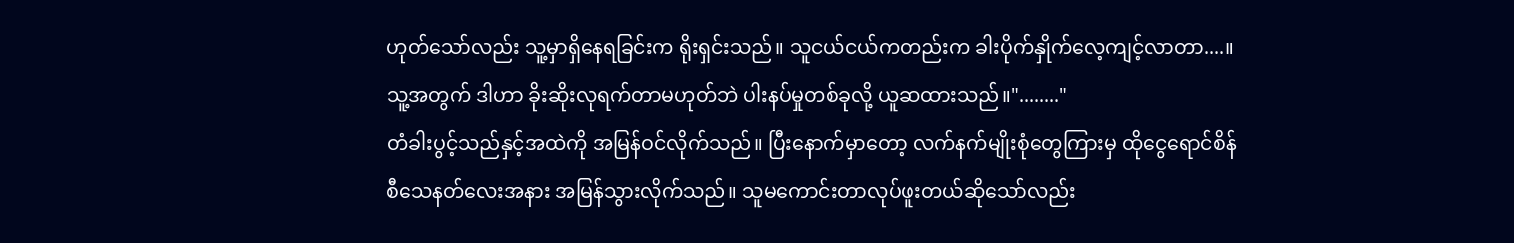ဟုတ်သော်လည်း သူ့မှာရှိနေရခြင်းက ရိုးရှင်းသည်။ သူငယ်ငယ်ကတည်းက ခါးပိုက်နှိုက်လေ့ကျင့်လာတာ....။ သူ့အတွက် ဒါဟာ ခိုးဆိုးလုရက်တာမဟုတ်ဘဲ ပါးနပ်မှုတစ်ခုလို့ ယူဆထားသည်။"........"
တံခါးပွင့်သည်နှင့်အထဲကို အမြန်ဝင်လိုက်သည်။ ပြီးနောက်မှာတော့ လက်နက်မျိုးစုံတွေကြားမှ ထိုငွေရောင်စိန်စီသေနတ်လေးအနား အမြန်သွားလိုက်သည်။ သူမကောင်းတာလုပ်ဖူးတယ်ဆိုသော်လည်း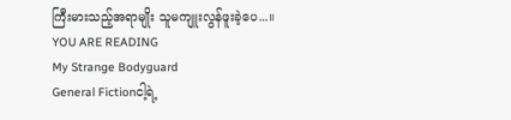ကြီးမားသည့်အရာမျိုး သူမကျူးလွန်ဖူးခဲ့ပေ...။
YOU ARE READING
My Strange Bodyguard
General Fictionငါ့ရဲ့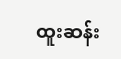ထူးဆန်း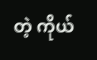တဲ့ ကိုယ်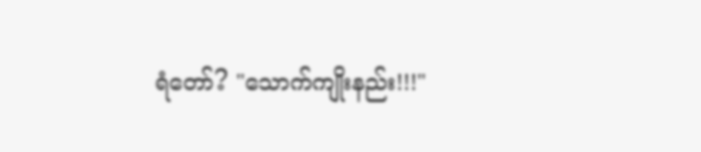ရံတော်? "သောက်ကျိုးနည်း!!!"